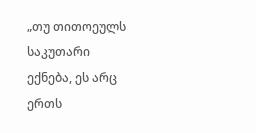„თუ თითოეულს საკუთარი ექნება, ეს არც ერთს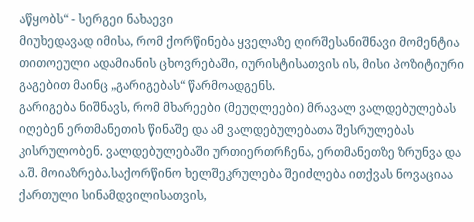აწყობს“ - სერგეი ნახაევი
მიუხედავად იმისა, რომ ქორწინება ყველაზე ღირშესანიშნავი მომენტია თითოეული ადამიანის ცხოვრებაში, იურისტისათვის ის, მისი პოზიტიური გაგებით მაინც „გარიგებას“ წარმოადგენს.
გარიგება ნიშნავს, რომ მხარეები (მეუღლეები) მრავალ ვალდებულებას იღებენ ერთმანეთის წინაშე და ამ ვალდებულებათა შესრულებას კისრულობენ. ვალდებულებაში ურთიერთრჩენა, ერთმანეთზე ზრუნვა და ა.შ. მოიაზრება.საქორწინო ხელშეკრულება შეიძლება ითქვას ნოვაციაა ქართული სინამდვილისათვის,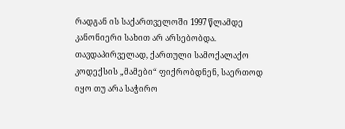რადგან ის საქართველოში 1997 წლამდე კანონიერი სახით არ არსებობდა. თავდაპირველად, ქართული სამოქალაქო კოდექსის „მამები“ ფიქრობდნენ, საერთოდ იყო თუ არა საჭირო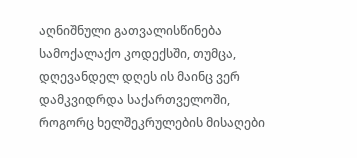აღნიშნული გათვალისწინება სამოქალაქო კოდექსში, თუმცა, დღევანდელ დღეს ის მაინც ვერ დამკვიდრდა საქართველოში, როგორც ხელშეკრულების მისაღები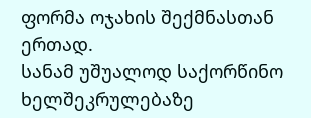ფორმა ოჯახის შექმნასთან ერთად.
სანამ უშუალოდ საქორწინო ხელშეკრულებაზე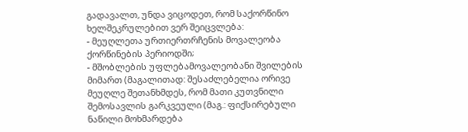გადავალთ, უნდა ვიცოდეთ, რომ საქორწინო ხელშეკრულებით ვერ შეიცვლება:
- მეუღლეთა ურთიერთრჩენის მოვალეობა ქორწინების პერიოდში;
- მშობლების უფლებამოვალეობანი შვილების მიმართ (მაგალითად: შესაძლებელია ორივე მეუღლე შეთანხმდეს, რომ მათი კუთვნილი შემოსავლის გარკვეული (მაგ.: ფიქსირებული ნაწილი მოხმარდება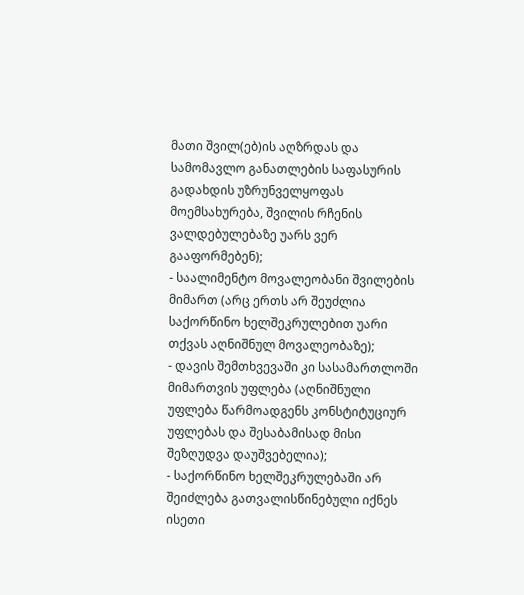მათი შვილ(ებ)ის აღზრდას და სამომავლო განათლების საფასურის გადახდის უზრუნველყოფას მოემსახურება, შვილის რჩენის ვალდებულებაზე უარს ვერ გააფორმებენ);
- საალიმენტო მოვალეობანი შვილების მიმართ (არც ერთს არ შეუძლია საქორწინო ხელშეკრულებით უარი თქვას აღნიშნულ მოვალეობაზე);
- დავის შემთხვევაში კი სასამართლოში მიმართვის უფლება (აღნიშნული უფლება წარმოადგენს კონსტიტუციურ უფლებას და შესაბამისად მისი შეზღუდვა დაუშვებელია);
- საქორწინო ხელშეკრულებაში არ შეიძლება გათვალისწინებული იქნეს ისეთი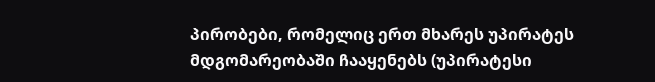პირობები, რომელიც ერთ მხარეს უპირატეს მდგომარეობაში ჩააყენებს (უპირატესი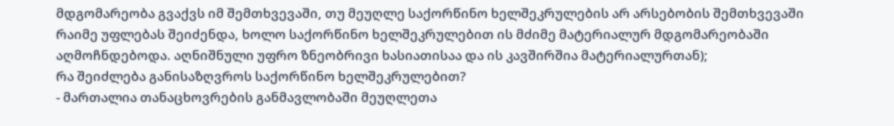მდგომარეობა გვაქვს იმ შემთხვევაში, თუ მეუღლე საქორწინო ხელშეკრულების არ არსებობის შემთხვევაში რაიმე უფლებას შეიძენდა, ხოლო საქორწინო ხელშეკრულებით ის მძიმე მატერიალურ მდგომარეობაში აღმოჩნდებოდა. აღნიშნული უფრო ზნეობრივი ხასიათისაა და ის კავშირშია მატერიალურთან);
რა შეიძლება განისაზღვროს საქორწინო ხელშეკრულებით?
- მართალია თანაცხოვრების განმავლობაში მეუღლეთა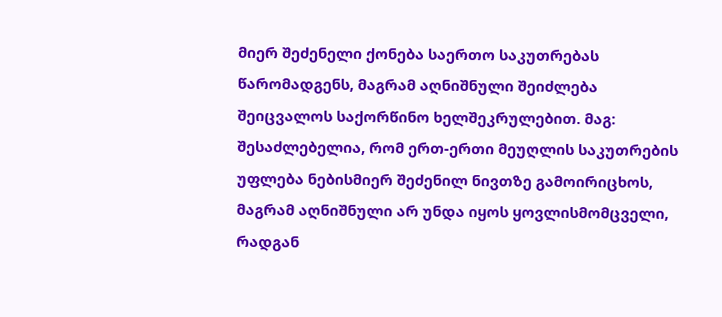მიერ შეძენელი ქონება საერთო საკუთრებას წარომადგენს, მაგრამ აღნიშნული შეიძლება შეიცვალოს საქორწინო ხელშეკრულებით. მაგ: შესაძლებელია, რომ ერთ-ერთი მეუღლის საკუთრების უფლება ნებისმიერ შეძენილ ნივთზე გამოირიცხოს, მაგრამ აღნიშნული არ უნდა იყოს ყოვლისმომცველი, რადგან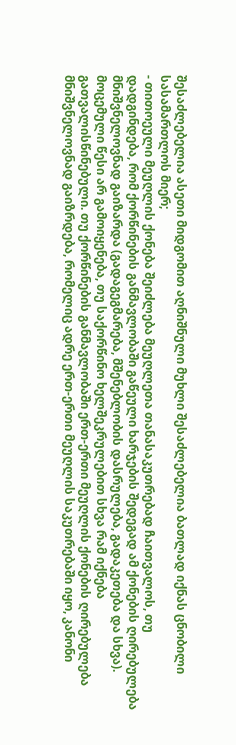შესაძლებელია ასეთი მიდგომით აღნიშნული მუხლი შესაძლებელია ბათლად იქნას ცნობილი სასამართლოს მიერ;
- თითოეული მეუღლის ქონება შეიძლება მეუღლეთა თანასაკუთრებად ჩაითვალოს, თუ დადგინდება, რომ ქორწინების განმავლობაში გაწეული ხარჯების შედეგად ამ ქონების ღირებულება მნიშვნელოვნად გაიზარდა (გადაგეგმარება, მშენებლობის დასრულება, გადაკეთება და სხვა). მოცემული წესი არ გამოიყენება, თუ საქორწინო ხელშეკრულებით სხვა რამ იქნება გათვალისწინებული. თუ ქორწინების განმავლობაში ერთ-ერთი მეუღლის ქონების ღირებულება მნიშვნელოვნად გაიზრდება, რომელიც ადრე ერთ-ერთი მეუღლის საკუთრებაში იყო, კანონი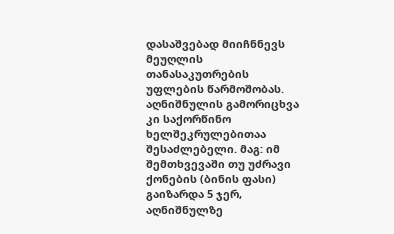დასაშვებად მიიჩნნევს მეუღლის თანასაკუთრების უფლების წარმოშობას. აღნიშნულის გამორიცხვა კი საქორწინო ხელშეკრულებითაა შესაძლებელი. მაგ: იმ შემთხვევაში თუ უძრავი ქონების (ბინის ფასი) გაიზარდა 5 ჯერ, აღნიშნულზე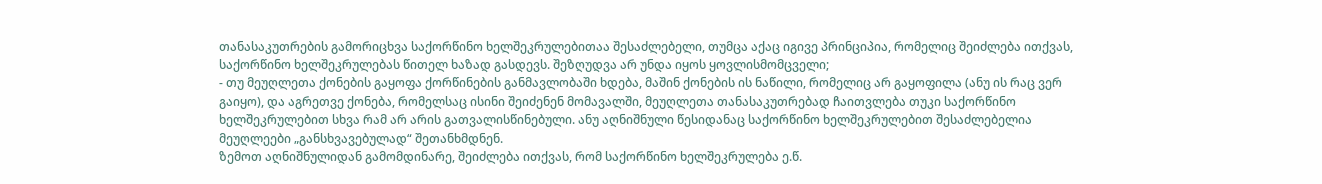თანასაკუთრების გამორიცხვა საქორწინო ხელშეკრულებითაა შესაძლებელი, თუმცა აქაც იგივე პრინციპია, რომელიც შეიძლება ითქვას, საქორწინო ხელშეკრულებას წითელ ხაზად გასდევს. შეზღუდვა არ უნდა იყოს ყოვლისმომცველი;
- თუ მეუღლეთა ქონების გაყოფა ქორწინების განმავლობაში ხდება, მაშინ ქონების ის ნაწილი, რომელიც არ გაყოფილა (ანუ ის რაც ვერ გაიყო), და აგრეთვე ქონება, რომელსაც ისინი შეიძენენ მომავალში, მეუღლეთა თანასაკუთრებად ჩაითვლება თუკი საქორწინო ხელშეკრულებით სხვა რამ არ არის გათვალისწინებული. ანუ აღნიშნული წესიდანაც საქორწინო ხელშეკრულებით შესაძლებელია მეუღლეები „განსხვავებულად“ შეთანხმდნენ.
ზემოთ აღნიშნულიდან გამომდინარე, შეიძლება ითქვას, რომ საქორწინო ხელშეკრულება ე.წ.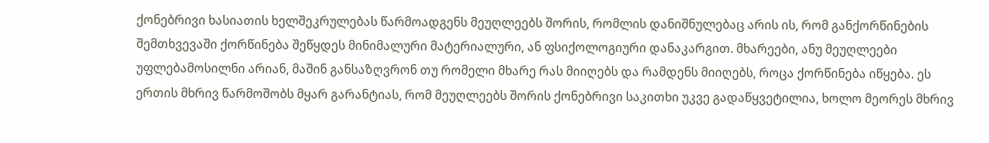ქონებრივი ხასიათის ხელშეკრულებას წარმოადგენს მეუღლეებს შორის, რომლის დანიშნულებაც არის ის, რომ განქორწინების შემთხვევაში ქორწინება შეწყდეს მინიმალური მატერიალური, ან ფსიქოლოგიური დანაკარგით. მხარეები, ანუ მეუღლეები უფლებამოსილნი არიან, მაშინ განსაზღვრონ თუ რომელი მხარე რას მიიღებს და რამდენს მიიღებს, როცა ქორწინება იწყება. ეს ერთის მხრივ წარმოშობს მყარ გარანტიას, რომ მეუღლეებს შორის ქონებრივი საკითხი უკვე გადაწყვეტილია, ხოლო მეორეს მხრივ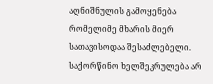აღნიშნულის გამოყენება რომელიმე მხარის მიერ სათავისოდაა შესაძლებელი.
საქორწინო ხელშეკრულება არ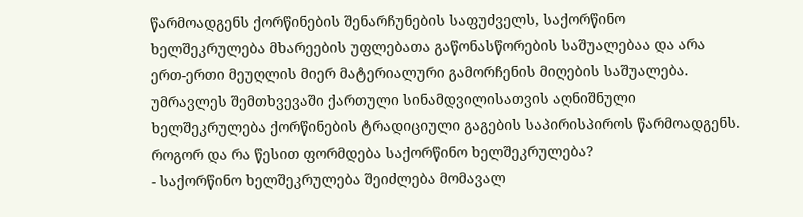წარმოადგენს ქორწინების შენარჩუნების საფუძველს, საქორწინო ხელშეკრულება მხარეების უფლებათა გაწონასწორების საშუალებაა და არა ერთ-ერთი მეუღლის მიერ მატერიალური გამორჩენის მიღების საშუალება.
უმრავლეს შემთხვევაში ქართული სინამდვილისათვის აღნიშნული ხელშეკრულება ქორწინების ტრადიციული გაგების საპირისპიროს წარმოადგენს.
როგორ და რა წესით ფორმდება საქორწინო ხელშეკრულება?
- საქორწინო ხელშეკრულება შეიძლება მომავალ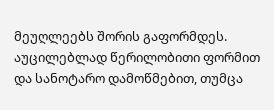მეუღლეებს შორის გაფორმდეს. აუცილებლად წერილობითი ფორმით და სანოტარო დამოწმებით, თუმცა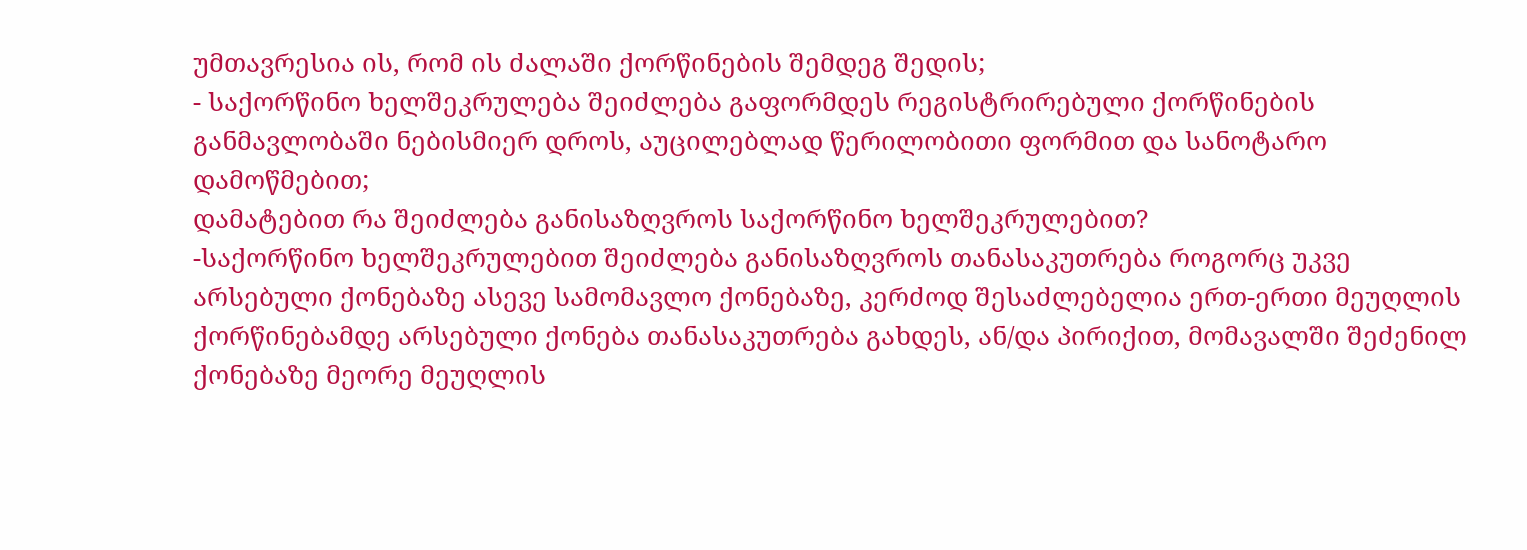უმთავრესია ის, რომ ის ძალაში ქორწინების შემდეგ შედის;
- საქორწინო ხელშეკრულება შეიძლება გაფორმდეს რეგისტრირებული ქორწინების განმავლობაში ნებისმიერ დროს, აუცილებლად წერილობითი ფორმით და სანოტარო დამოწმებით;
დამატებით რა შეიძლება განისაზღვროს საქორწინო ხელშეკრულებით?
-საქორწინო ხელშეკრულებით შეიძლება განისაზღვროს თანასაკუთრება როგორც უკვე არსებული ქონებაზე ასევე სამომავლო ქონებაზე, კერძოდ შესაძლებელია ერთ-ერთი მეუღლის ქორწინებამდე არსებული ქონება თანასაკუთრება გახდეს, ან/და პირიქით, მომავალში შეძენილ ქონებაზე მეორე მეუღლის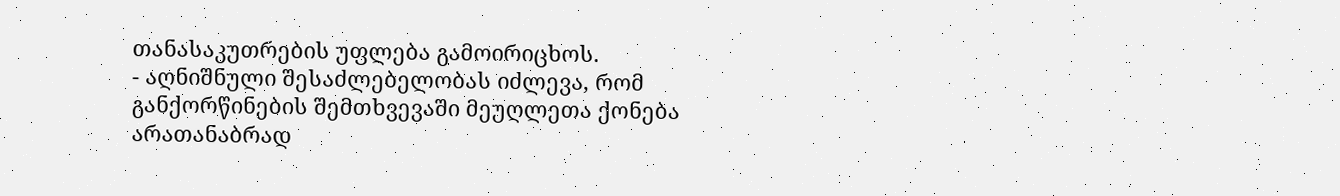თანასაკუთრების უფლება გამოირიცხოს.
- აღნიშნული შესაძლებელობას იძლევა, რომ განქორწინების შემთხვევაში მეუღლეთა ქონება არათანაბრად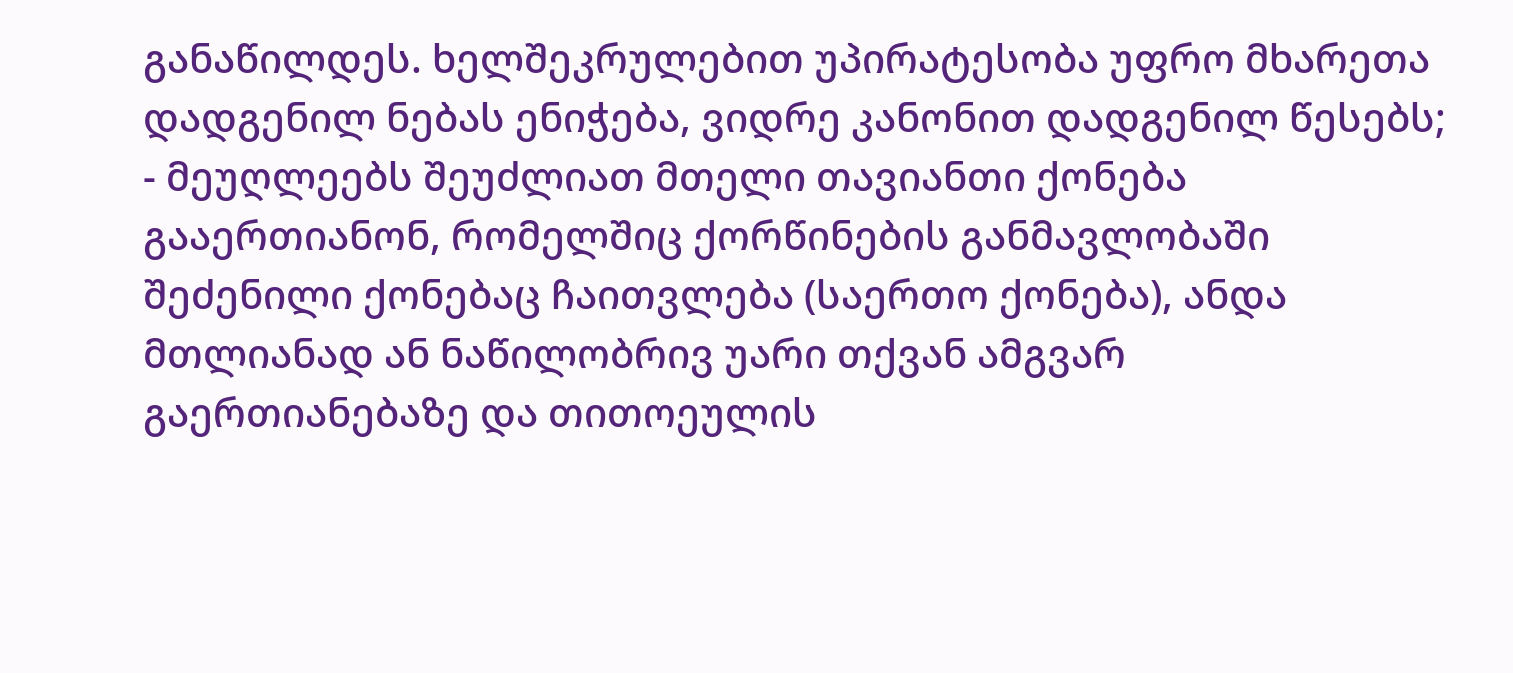განაწილდეს. ხელშეკრულებით უპირატესობა უფრო მხარეთა დადგენილ ნებას ენიჭება, ვიდრე კანონით დადგენილ წესებს;
- მეუღლეებს შეუძლიათ მთელი თავიანთი ქონება გააერთიანონ, რომელშიც ქორწინების განმავლობაში შეძენილი ქონებაც ჩაითვლება (საერთო ქონება), ანდა მთლიანად ან ნაწილობრივ უარი თქვან ამგვარ გაერთიანებაზე და თითოეულის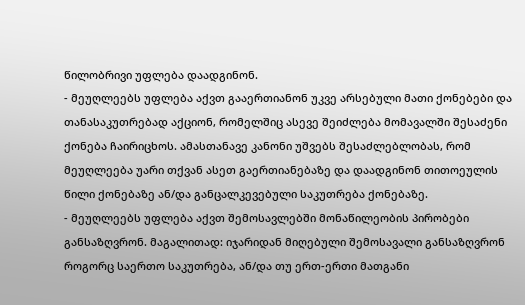წილობრივი უფლება დაადგინონ.
- მეუღლეებს უფლება აქვთ გააერთიანონ უკვე არსებული მათი ქონებები და თანასაკუთრებად აქციონ, რომელშიც ასევე შეიძლება მომავალში შესაძენი ქონება ჩაირიცხოს. ამასთანავე კანონი უშვებს შესაძლებლობას, რომ მეუღლეება უარი თქვან ასეთ გაერთიანებაზე და დაადგინონ თითოეულის წილი ქონებაზე ან/და განცალკევებული საკუთრება ქონებაზე.
- მეუღლეებს უფლება აქვთ შემოსავლებში მონაწილეობის პირობები განსაზღვრონ. მაგალითად: იჯარიდან მიღებული შემოსავალი განსაზღვრონ როგორც საერთო საკუთრება, ან/და თუ ერთ-ერთი მათგანი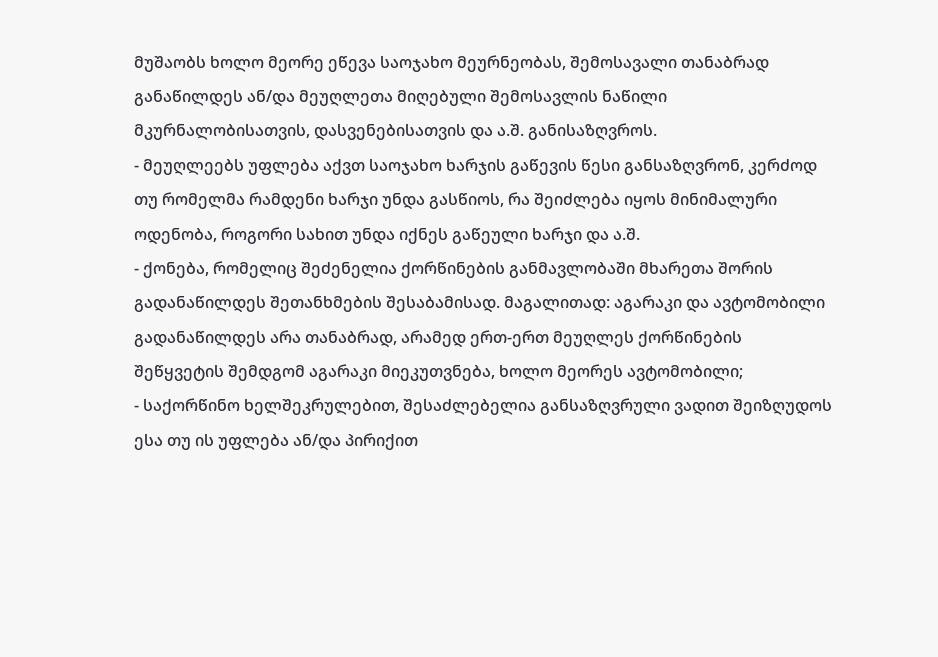მუშაობს ხოლო მეორე ეწევა საოჯახო მეურნეობას, შემოსავალი თანაბრად განაწილდეს ან/და მეუღლეთა მიღებული შემოსავლის ნაწილი მკურნალობისათვის, დასვენებისათვის და ა.შ. განისაზღვროს.
- მეუღლეებს უფლება აქვთ საოჯახო ხარჯის გაწევის წესი განსაზღვრონ, კერძოდ თუ რომელმა რამდენი ხარჯი უნდა გასწიოს, რა შეიძლება იყოს მინიმალური ოდენობა, როგორი სახით უნდა იქნეს გაწეული ხარჯი და ა.შ.
- ქონება, რომელიც შეძენელია ქორწინების განმავლობაში მხარეთა შორის გადანაწილდეს შეთანხმების შესაბამისად. მაგალითად: აგარაკი და ავტომობილი გადანაწილდეს არა თანაბრად, არამედ ერთ-ერთ მეუღლეს ქორწინების შეწყვეტის შემდგომ აგარაკი მიეკუთვნება, ხოლო მეორეს ავტომობილი;
- საქორწინო ხელშეკრულებით, შესაძლებელია განსაზღვრული ვადით შეიზღუდოს ესა თუ ის უფლება ან/და პირიქით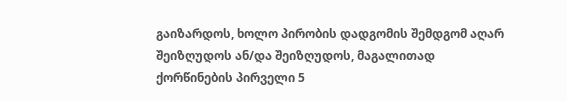გაიზარდოს, ხოლო პირობის დადგომის შემდგომ აღარ შეიზღუდოს ან/და შეიზღუდოს, მაგალითად ქორწინების პირველი 5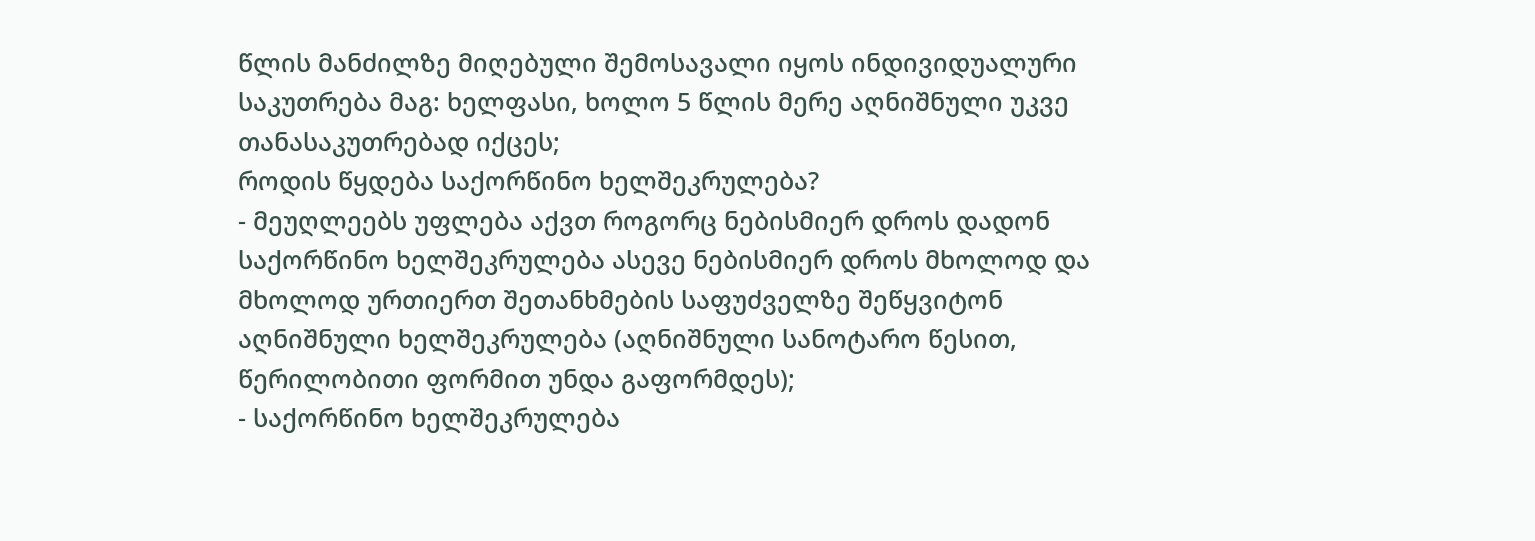წლის მანძილზე მიღებული შემოსავალი იყოს ინდივიდუალური საკუთრება მაგ: ხელფასი, ხოლო 5 წლის მერე აღნიშნული უკვე თანასაკუთრებად იქცეს;
როდის წყდება საქორწინო ხელშეკრულება?
- მეუღლეებს უფლება აქვთ როგორც ნებისმიერ დროს დადონ საქორწინო ხელშეკრულება ასევე ნებისმიერ დროს მხოლოდ და მხოლოდ ურთიერთ შეთანხმების საფუძველზე შეწყვიტონ აღნიშნული ხელშეკრულება (აღნიშნული სანოტარო წესით, წერილობითი ფორმით უნდა გაფორმდეს);
- საქორწინო ხელშეკრულება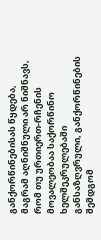განქორწინებისას წყდება, მაგრამ აღნიშნული არ ნიშნავს, რომ თუ ურთიერთ-რჩენის მოვალეობაა საქორწინო ხელშეკრულებაში განსაზღვრული, განქორწინების შემდგომ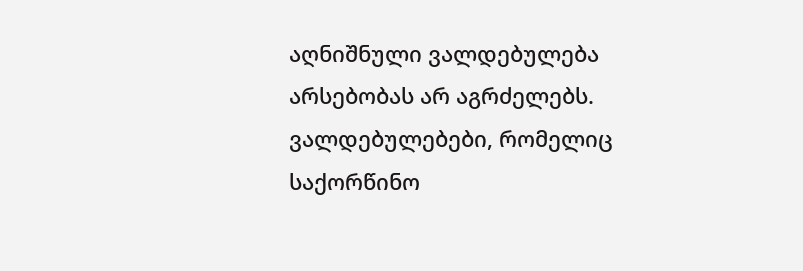აღნიშნული ვალდებულება არსებობას არ აგრძელებს. ვალდებულებები, რომელიც საქორწინო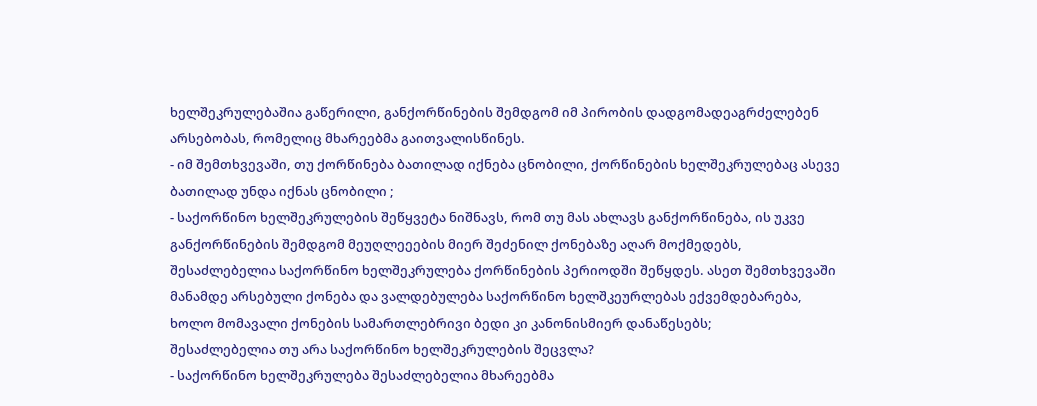ხელშეკრულებაშია გაწერილი, განქორწინების შემდგომ იმ პირობის დადგომადეაგრძელებენ არსებობას, რომელიც მხარეებმა გაითვალისწინეს.
- იმ შემთხვევაში, თუ ქორწინება ბათილად იქნება ცნობილი, ქორწინების ხელშეკრულებაც ასევე ბათილად უნდა იქნას ცნობილი ;
- საქორწინო ხელშეკრულების შეწყვეტა ნიშნავს, რომ თუ მას ახლავს განქორწინება, ის უკვე განქორწინების შემდგომ მეუღლეეების მიერ შეძენილ ქონებაზე აღარ მოქმედებს, შესაძლებელია საქორწინო ხელშეკრულება ქორწინების პერიოდში შეწყდეს. ასეთ შემთხვევაში მანამდე არსებული ქონება და ვალდებულება საქორწინო ხელშკეურლებას ექვემდებარება, ხოლო მომავალი ქონების სამართლებრივი ბედი კი კანონისმიერ დანაწესებს;
შესაძლებელია თუ არა საქორწინო ხელშეკრულების შეცვლა?
- საქორწინო ხელშეკრულება შესაძლებელია მხარეებმა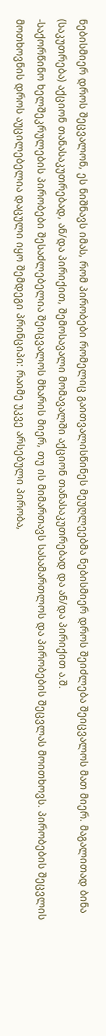ნებისმიერ დროს შეცვალონ, ეს ნიშნავს იმას, რომ პირობები რომელიც გაითვალისწინეს მეუღლეებმა ნებისმიერ დროს შეიძლება შეიცვალოს მათ მიერ. მაგალითად ბინა (საკუთრება) აქციონ თანასაკუთრებად, ან/და პირიქით, შემოსავალი მომავალში აქციონ თანასაკუთრებად და ან/და პირიქით ა.შ.
-საქორწინო ხელშეკრულების პირობები შესაძლებელია შეიცვალოს მხარის მიერ, თუ ის მიმართავს სასამართლოს და პირობების შეცვლას მოითხოვს. პირობების შეცვლის მოთხოვნის დროს აუცილებელია დაცული იყო შემდეგი პრინციპი: რაიმე უკვე არსებული პირობა,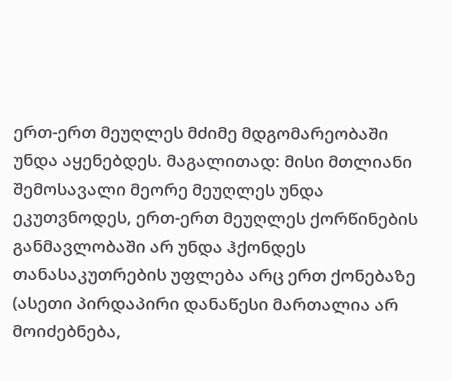ერთ-ერთ მეუღლეს მძიმე მდგომარეობაში უნდა აყენებდეს. მაგალითად: მისი მთლიანი შემოსავალი მეორე მეუღლეს უნდა ეკუთვნოდეს, ერთ-ერთ მეუღლეს ქორწინების განმავლობაში არ უნდა ჰქონდეს თანასაკუთრების უფლება არც ერთ ქონებაზე (ასეთი პირდაპირი დანაწესი მართალია არ მოიძებნება,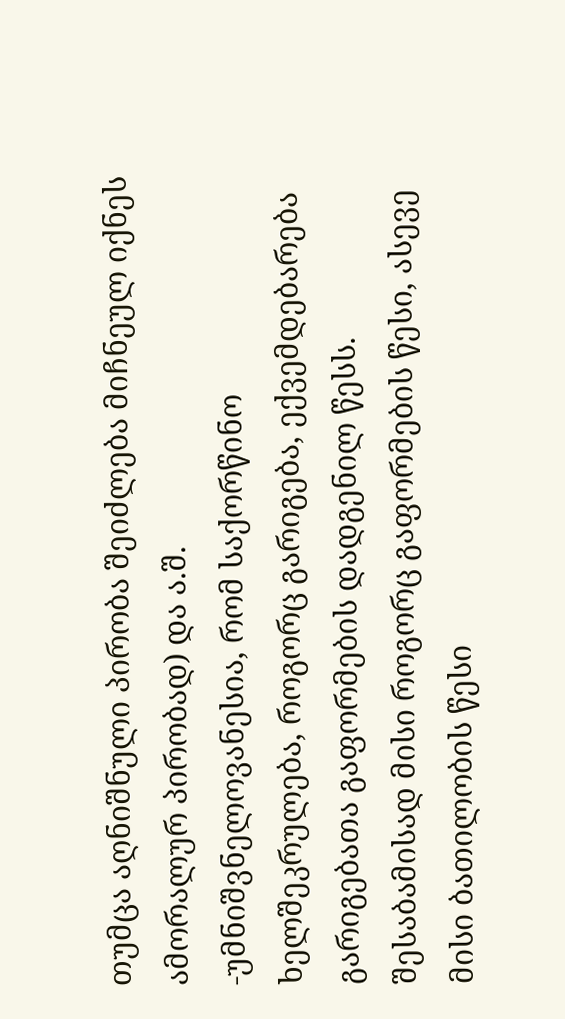თუმცა აღნიშნული პირობა შეიძლება მიჩნეულ იქნეს ამორალურ პირობად) და ა.შ.
-უმნიშვნელოვანესია, რომ საქორწინო ხელშეკრულება, როგორც გარიგება, ექვემდებარება გარიგებათა გაფორმების დადგენილ წესს. შესაბამისად მისი როგორც გაფორმების წესი, ასევე მისი ბათილობის წესი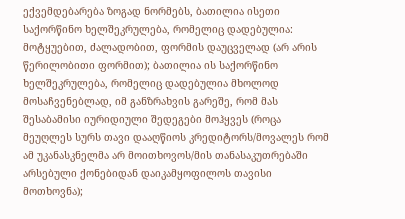ექვემდებარება ზოგად ნორმებს, ბათილია ისეთი საქორწინო ხელშეკრულება, რომელიც დადებულია: მოტყუებით, ძალადობით, ფორმის დაუცველად (არ არის წერილობითი ფორმით); ბათილია ის საქორწინო ხელშეკრულება, რომელიც დადებულია მხოლოდ მოსაჩვენებლად, იმ განზრახვის გარეშე, რომ მას შესაბამისი იურიდიული შედეგები მოჰყვეს (როცა მეუღლეს სურს თავი დააღწიოს კრედიტორს/მოვალეს რომ ამ უკანასკნელმა არ მოითხოვოს/მის თანასაკუთრებაში არსებული ქონებიდან დაიკამყოფილოს თავისი მოთხოვნა);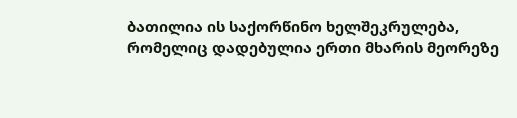ბათილია ის საქორწინო ხელშეკრულება, რომელიც დადებულია ერთი მხარის მეორეზე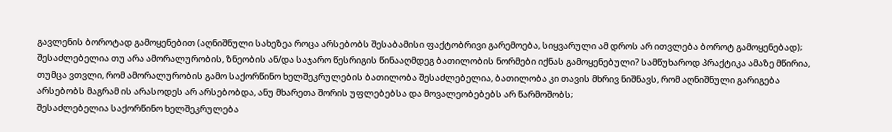გავლენის ბოროტად გამოყენებით (აღნიშნული სახეზეა როცა არსებობს შესაბამისი ფაქტობრივი გარემოება, სიყვარული ამ დროს არ ითვლება ბოროტ გამოყენებად);
შესაძლებელია თუ არა ამორალურობის, ზნეობის ან/და საჯარო წესრიგის წინააღმდეგ ბათილობის ნორმები იქნას გამოყენებული? სამწუხაროდ პრაქტიკა ამაზე მწირია, თუმცა ვთვლი, რომ ამორალურობის გამო საქორწინო ხელშეკრულების ბათილობა შესაძლებელია, ბათილობა კი თავის მხრივ ნიშნავს, რომ აღნიშნული გარიგება არსებობს მაგრამ ის არასოდეს არ არსებობდა, ანუ მხარეთა შორის უფლებებსა და მოვალეობებებს არ წარმოშობს;
შესაძლებელია საქორწინო ხელშეკრულება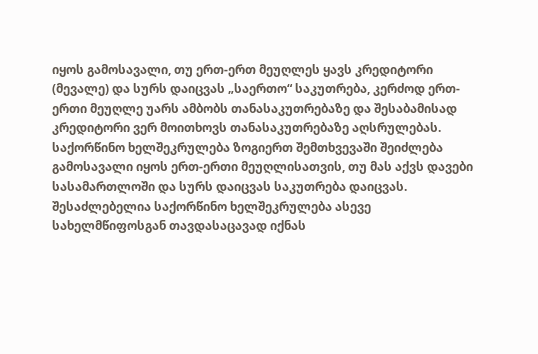იყოს გამოსავალი, თუ ერთ-ერთ მეუღლეს ყავს კრედიტორი (მევალე) და სურს დაიცვას „საერთო“ საკუთრება, კერძოდ ერთ-ერთი მეუღლე უარს ამბობს თანასაკუთრებაზე და შესაბამისად კრედიტორი ვერ მოითხოვს თანასაკუთრებაზე აღსრულებას. საქორწინო ხელშეკრულება ზოგიერთ შემთხვევაში შეიძლება გამოსავალი იყოს ერთ-ერთი მეუღლისათვის, თუ მას აქვს დავები სასამართლოში და სურს დაიცვას საკუთრება დაიცვას. შესაძლებელია საქორწინო ხელშეკრულება ასევე სახელმწიფოსგან თავდასაცავად იქნას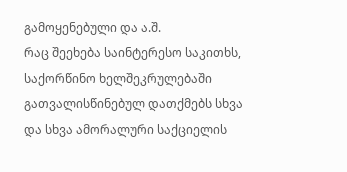გამოყენებული და ა.შ.
რაც შეეხება საინტერესო საკითხს, საქორწინო ხელშეკრულებაში გათვალისწინებულ დათქმებს სხვა და სხვა ამორალური საქციელის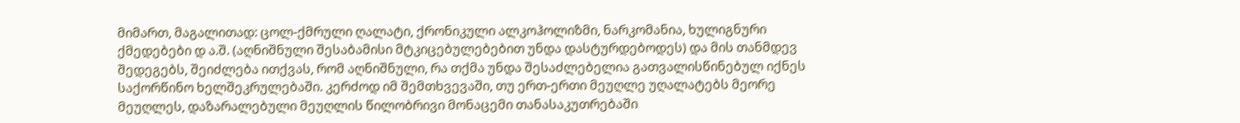მიმართ, მაგალითად: ცოლ-ქმრული ღალატი, ქრონიკული ალკოჰოლიზმი, ნარკომანია, ხულიგნური ქმედებები დ ა.შ. (აღნიშნული შესაბამისი მტკიცებულებებით უნდა დასტურდებოდეს) და მის თანმდევ შედეგებს, შეიძლება ითქვას, რომ აღნიშნული, რა თქმა უნდა შესაძლებელია გათვალისწინებულ იქნეს საქორწინო ხელშეკრულებაში. კერძოდ იმ შემთხვევაში, თუ ერთ-ერთი მეუღლე უღალატებს მეორე მეუღლეს, დაზარალებული მეუღლის წილობრივი მონაცემი თანასაკუთრებაში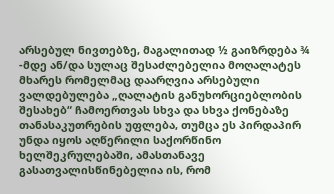არსებულ ნივთებზე, მაგალითად ½ გაიზრდება ¾ -მდე ან/და სულაც შესაძლებელია მოღალატეს მხარეს რომელმაც დაარღვია არსებული ვალდებულება „ღალატის განუხორციებლობის შესახებ“ ჩამოერთვას სხვა და სხვა ქონებაზე თანასაკუთრების უფლება, თუმცა ეს პირდაპირ უნდა იყოს აღწერილი საქორწინო ხელშეკრულებაში, ამასთანავე გასათვალისწინებელია ის, რომ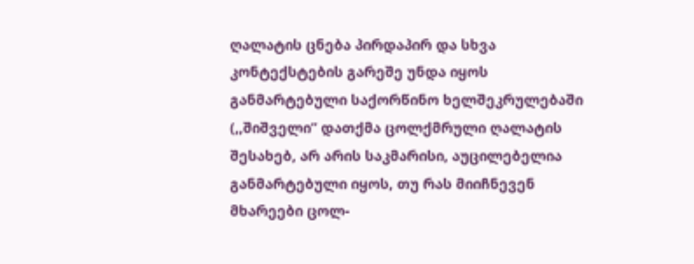ღალატის ცნება პირდაპირ და სხვა კონტექსტების გარეშე უნდა იყოს განმარტებული საქორწინო ხელშეკრულებაში (,,შიშველი” დათქმა ცოლქმრული ღალატის შესახებ, არ არის საკმარისი, აუცილებელია განმარტებული იყოს, თუ რას მიიჩნევენ მხარეები ცოლ-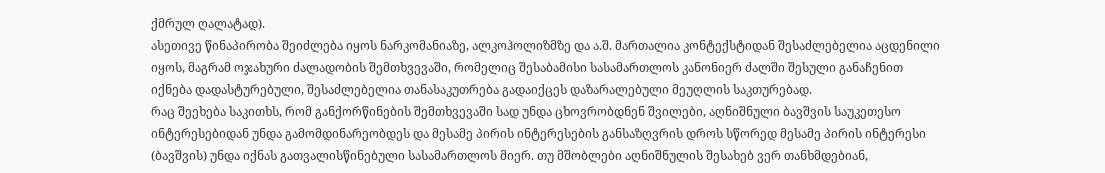ქმრულ ღალატად).
ასეთივე წინაპირობა შეიძლება იყოს ნარკომანიაზე, ალკოჰოლიზმზე და ა.შ. მართალია კონტექსტიდან შესაძლებელია აცდენილი იყოს, მაგრამ ოჯახური ძალადობის შემთხვევაში, რომელიც შესაბამისი სასამართლოს კანონიერ ძალში შესული განაჩენით იქნება დადასტურებული, შესაძლებელია თანასაკუთრება გადაიქცეს დაზარალებული მეუღლის საკთურებად.
რაც შეეხება საკითხს, რომ განქორწინების შემთხვევაში სად უნდა ცხოვრობდნენ შვილები, აღნიშნული ბავშვის საუკეთესო ინტერესებიდან უნდა გამომდინარეობდეს და მესამე პირის ინტერესების განსაზღვრის დროს სწორედ მესამე პირის ინტერესი (ბავშვის) უნდა იქნას გათვალისწინებული სასამართლოს მიერ. თუ მშობლები აღნიშნულის შესახებ ვერ თანხმდებიან,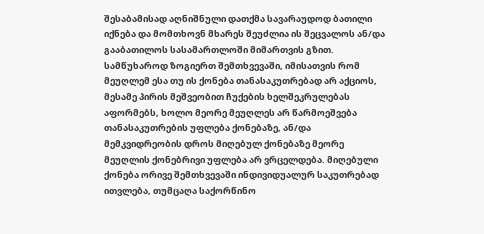შესაბამისად აღნიშნული დათქმა სავარაუდოდ ბათილი იქნება და მომთხოვნ მხარეს შეუძლია ის შეცვალოს ან/და გააბათილოს სასამართლოში მიმართვის გზით.
სამწუხაროდ ზოგიერთ შემთხვევაში, იმისათვის რომ მეუღლემ ესა თუ ის ქონება თანასაკუთრებად არ აქციოს, მესამე პირის მეშვეობით ჩუქების ხელშეკრულებას აფორმებს, ხოლო მეორე მეუღლეს არ წარმოეშვება თანასაკუთრების უფლება ქონებაზე, ან/და მემკვიდრეობის დროს მიღებულ ქონებაზე მეორე მეუღლის ქონებრივი უფლება არ ვრცელდება. მიღებული ქონება ორივე შემთხვევაში ინდივიდუალურ საკუთრებად ითვლება, თუმცაღა საქორწინო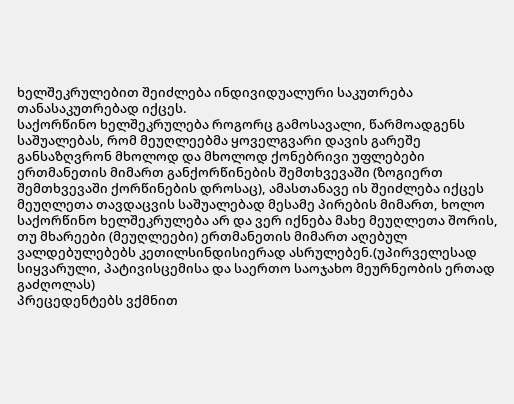ხელშეკრულებით შეიძლება ინდივიდუალური საკუთრება თანასაკუთრებად იქცეს.
საქორწინო ხელშეკრულება როგორც გამოსავალი, წარმოადგენს საშუალებას, რომ მეუღლეებმა ყოველგვარი დავის გარეშე განსაზღვრონ მხოლოდ და მხოლოდ ქონებრივი უფლებები ერთმანეთის მიმართ განქორწინების შემთხვევაში (ზოგიერთ შემთხვევაში ქორწინების დროსაც), ამასთანავე ის შეიძლება იქცეს მეუღლეთა თავდაცვის საშუალებად მესამე პირების მიმართ, ხოლო საქორწინო ხელშეკრულება არ და ვერ იქნება მახე მეუღლეთა შორის, თუ მხარეები (მეუღლეები) ერთმანეთის მიმართ აღებულ ვალდებულებებს კეთილსინდისიერად ასრულებენ.(უპირველესად სიყვარული, პატივისცემისა და საერთო საოჯახო მეურნეობის ერთად გაძღოლას)
პრეცედენტებს ვქმნით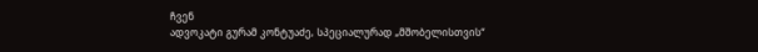ჩვენ
ადვოკატი გურამ კონტუაძე, სპეციალურად „მშობელისთვის“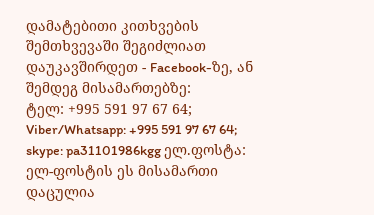დამატებითი კითხვების შემთხვევაში შეგიძლიათ
დაუკავშირდეთ - Facebook-ზე, ან შემდეგ მისამართებზე:
ტელ: +995 591 97 67 64; Viber/Whatsapp: +995 591 97 67 64;
skype: pa31101986kgg ელ.ფოსტა: ელ-ფოსტის ეს მისამართი დაცულია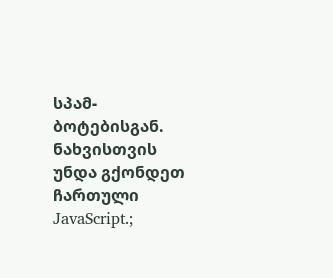სპამ-ბოტებისგან. ნახვისთვის უნდა გქონდეთ ჩართული JavaScript.;